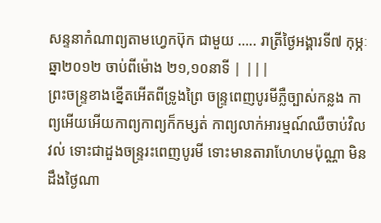សន្ទនាកំណាព្យតាមហ្វេកប៊ុក ជាមួយ ….. រាត្រីថ្ងៃអង្គារទី៧ កុម្ភៈ ឆ្នា២០១២ ចាប់ពីម៉ោង ២១,១០នាទី | |||
ព្រះចន្ទ្រខាងខ្នើតអើតពីទ្រូងព្រៃ ចន្រ្ទពេញបូរមីភ្លឺច្បាស់កន្លង កាព្យអើយអើយកាព្យកាព្យក៏កម្សត់ កាព្យលាក់អារម្មណ៍ឈឺចាប់វិលវល់ ទោះជាដួងចន្រ្ទរះពេញបូរមី ទោះមានតារាហែហមប៉ុណ្ណា មិនដឹងថ្ងៃណា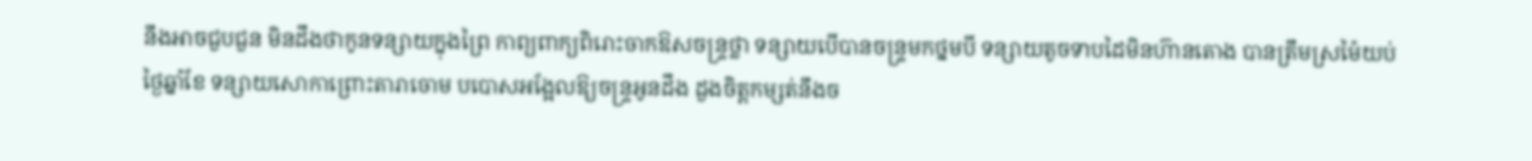នឹងអាចជួបជួន មិនដឹងថាកូនទន្សាយក្នុងព្រៃ កាព្យពាក្យពិរោះចាកឱសចន្ទ្រថ្លា ទន្សាយបើបានចន្ទ្រមកថ្នមបី ទន្សាយតូចទាបដៃមិនហ៊ានតោង បានត្រឹមស្រម៉ៃយប់ថ្ងៃឆ្នាំខែ ទន្សាយសោកាព្រោះតារាចោម បបោសអង្អែលឱ្យចន្ទ្រអូនដឹង ដួងចិត្តកម្សត់នឹងច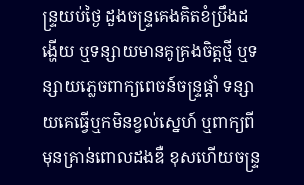ន្ទ្រយប់ថ្ងៃ ដួងចន្ទ្រគេងគិតខំប្រឹងដង្ហើយ ឬទន្សាយមានគូគ្រងចិត្តថ្មី ឬទន្សាយភ្លេចពាក្យពេចន៍ចន្រ្ទផ្តាំ ទន្សាយគេធ្វើឬកមិនខ្វល់ស្នេហ៍ ឬពាក្យពីមុនគ្រាន់ពោលដងឌឺ ខុសហើយចន្ទ្រ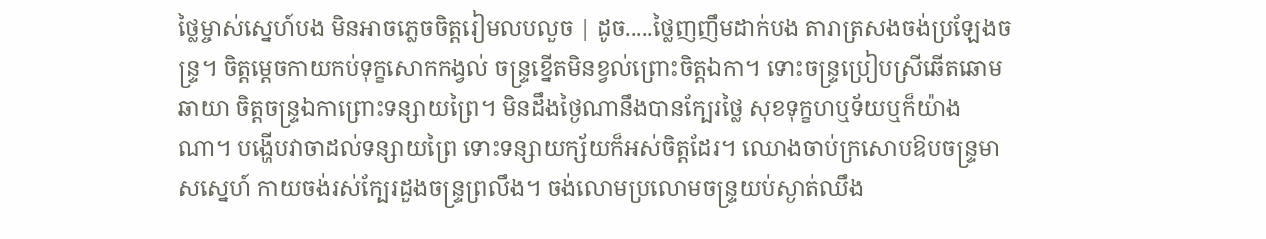ថ្លៃម្ចាស់ស្នេហ៍បង មិនអាចភ្លេចចិត្តរៀមលបលួច | ដូច.....ថ្លៃញញឹមដាក់បង តារាត្រសងចង់ប្រឡែងចន្ទ្រ។ ចិត្តម្តេចកាយកប់ទុក្ខសោកកង្វល់ ចន្ទ្រខ្នើតមិនខ្វល់ព្រោះចិត្តឯកា។ ទោះចន្ទ្រប្រៀបស្រីឆើតឆោមឆាយា ចិត្តចន្រ្ទឯកាព្រោះទន្សាយព្រៃ។ មិនដឹងថ្ងៃណានឹងបានក្បែរថ្លៃ សុខទុក្ខហឬទ័យឬក៏យ៉ាងណា។ បង្ហើបវាចាដល់ទន្សាយព្រៃ ទោះទន្សាយក្ស័យក៏អស់ចិត្តដែរ។ ឈោងចាប់ក្រសោបឱបចន្ទ្រមាសស្នេហ៍ កាយចង់រស់ក្បែរដួងចន្ទ្រព្រលឹង។ ចង់លោមប្រលោមចន្ទ្រយប់ស្ងាត់ឈឹង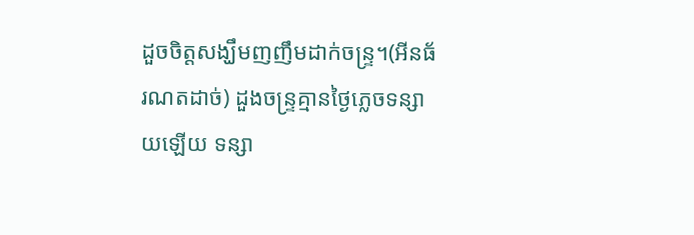ដួចចិត្តសង្ឃឹមញញឹមដាក់ចន្ទ្រ។(អីនធ័រណតដាច់) ដួងចន្រ្ទគ្មានថ្ងៃភ្លេចទន្សាយឡើយ ទន្សា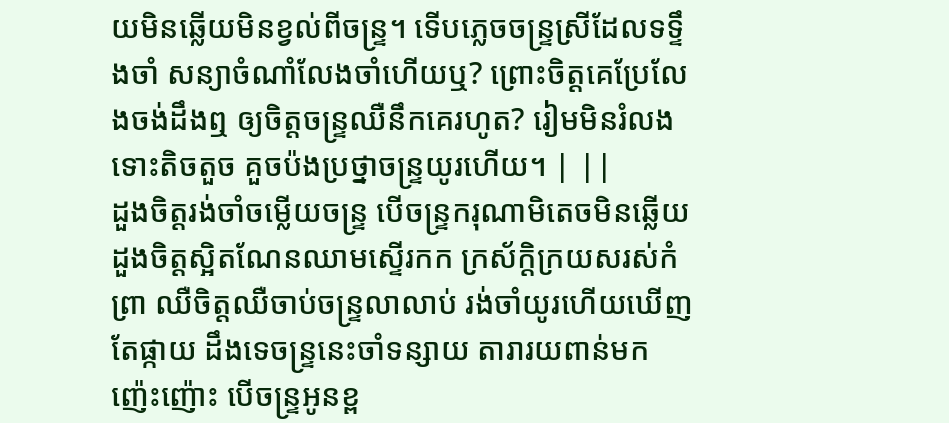យមិនឆ្លើយមិនខ្វល់ពីចន្ទ្រ។ ទើបភ្លេចចន្ទ្រស្រីដែលទទ្ទឹងចាំ សន្យាចំណាំលែងចាំហើយឬ? ព្រោះចិត្តគេប្រែលែងចង់ដឹងឮ ឲ្យចិត្តចន្ទ្រឈឺនឹកគេរហូត? រៀមមិនរំលងទោះតិចតួច គួចប៉ងប្រថ្នាចន្ទ្រយូរហើយ។ | ||
ដួងចិត្តរង់ចាំចម្លើយចន្ទ្រ បើចន្ទ្រករុណាមិតេចមិនឆ្លើយ ដួងចិត្តស្អិតណែនឈាមស្ទើរកក ក្រស័ក្តិក្រយសរស់កំព្រា ឈឺចិត្តឈឺចាប់ចន្ទ្រលាលាប់ រង់ចាំយូរហើយឃើញតែផ្កាយ ដឹងទេចន្ទ្រនេះចាំទន្សាយ តារារយពាន់មកញ៉េះញ៉ោះ បើចន្ទ្រអូនខ្ព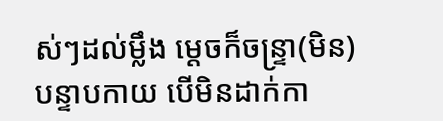ស់ៗដល់ម្លឹង ម្តេចក៏ចន្ទ្រា(មិន)បន្ទាបកាយ បើមិនដាក់កា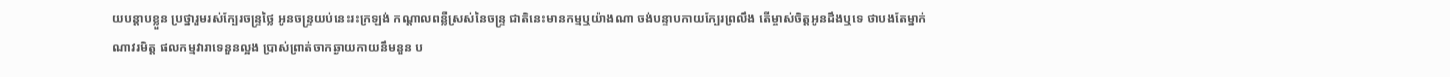យបន្តាបខ្លួន ប្រថ្នារួមរស់ក្បែរចន្ទ្រថ្លៃ អូនចន្ទ្រយប់នេះរះក្រឡង់ កណ្តាលពន្លឺស្រស់នៃចន្ទ្រ ជាតិនេះមានកម្មឬយ៉ាងណា ចង់បន្ទាបកាយក្បែរព្រលឹង តើម្ចាស់ចិត្តអូនដឹងឬទេ ថាបងតែម្នាក់ណាវរមិត្ត ផលកម្មវារាទេនួនល្អង ប្រាស់ព្រាត់ចាកឆ្ងាយកាយនឹមនួន ប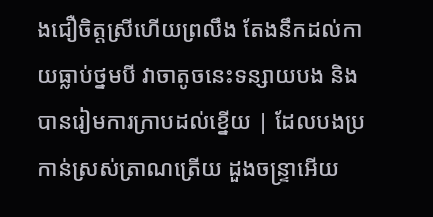ងជឿចិត្តស្រីហើយព្រលឹង តែងនឹកដល់កាយធ្លាប់ថ្នមបី វាចាតូចនេះទន្សាយបង និងបានរៀមការក្រាបដល់ខ្នើយ | ដែលបងប្រកាន់ស្រស់ត្រាណត្រើយ ដួងចន្ទ្រាអើយ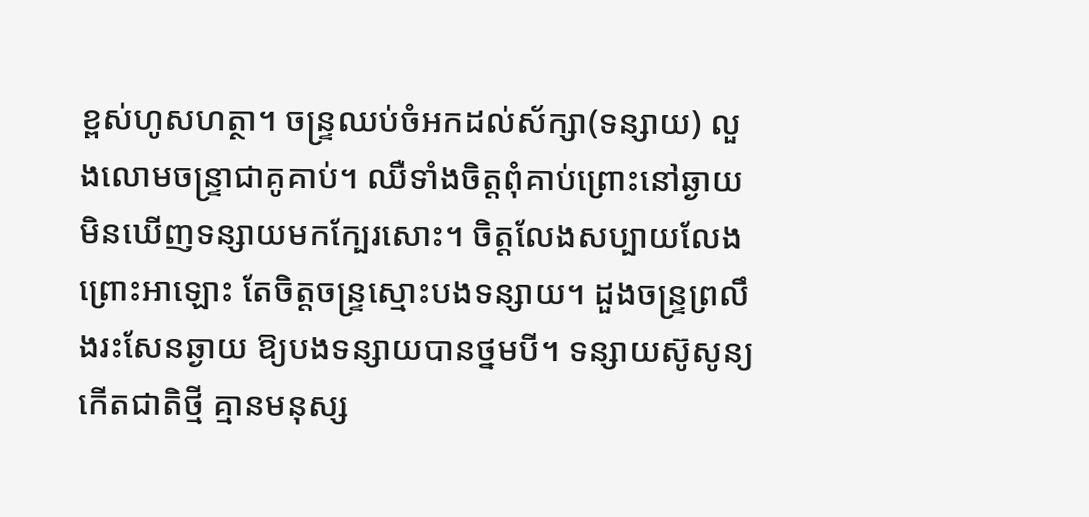ខ្ពស់ហូសហត្ថា។ ចន្ទ្រឈប់ចំអកដល់ស័ក្សា(ទន្សាយ) លួងលោមចន្ទ្រាជាគូគាប់។ ឈឺទាំងចិត្តពុំគាប់ព្រោះនៅឆ្ងាយ មិនឃើញទន្សាយមកក្បែរសោះ។ ចិត្តលែងសប្បាយលែងព្រោះអាឡោះ តែចិត្តចន្ទ្រស្មោះបងទន្សាយ។ ដួងចន្ទ្រព្រលឹងរះសែនឆ្ងាយ ឱ្យបងទន្សាយបានថ្នមបី។ ទន្សាយស៊ូសូន្យកើតជាតិថ្មី គ្មានមនុស្ស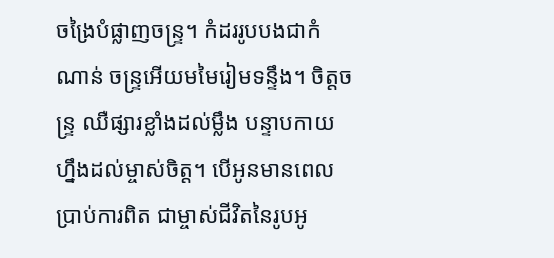ចង្រៃបំផ្លាញចន្ទ្រ។ កំដររូបបងជាកំណាន់ ចន្ទ្រអើយមមៃរៀមទន្ទឹង។ ចិត្តចន្ទ្រ ឈឺផ្សារខ្លាំងដល់ម្លឹង បន្ទាបកាយហ្នឹងដល់ម្ចាស់ចិត្ត។ បើអូនមានពេលប្រាប់ការពិត ជាម្ចាស់ជីវិតនៃរូបអូ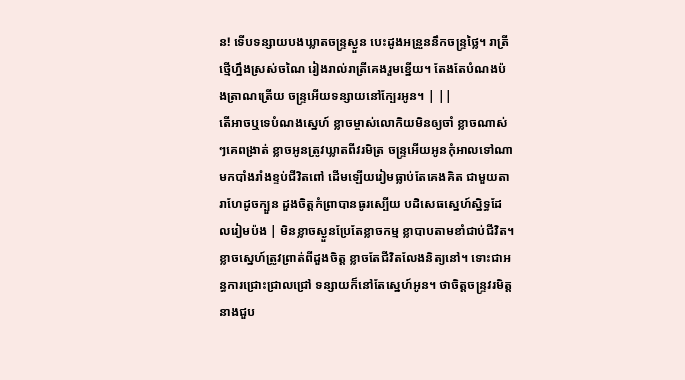ន! ទើបទន្សាយបងឃ្លាតចន្ទ្រស្ងួន បេះដូងអន្រួននឹកចន្ទ្រថ្លៃ។ រាត្រីថ្មើហ្នឹងស្រស់ចណៃ រៀងរាល់រាត្រីគេងរួមខ្នើយ។ តែងតែបំណងប៉ងត្រាណត្រើយ ចន្ទ្រអើយទន្សាយនៅក្បែរអូន។ | ||
តើអាចឬទេបំណងស្នេហ៍ ខ្លាចម្ចាស់លោកិយមិនឲ្យចាំ ខ្លាចណាស់ៗគេពង្រាត់ ខ្លាចអូនត្រូវឃ្លាតពីវរមិត្រ ចន្រ្ទអើយអូនកុំអាលទៅណា មកបាំងរាំងខ្ទប់ជីវិតពៅ ដើមឡើយរៀមធ្លាប់តែគេងគិត ជាមួយតារាហែដូចក្បួន ដួងចិត្តកំព្រាបានធូរស្បើយ បដិសេធស្នេហ៍ស្និទ្ធដែលរៀមប៉ង | មិនខ្លាចស្ងួនប្រែតែខ្លាចកម្ម ខ្លាបាបតាមខាំជាប់ជីវិត។ ខ្លាចស្នេហ៍ត្រូវព្រាត់ពីដួងចិត្ត ខ្លាចតែជីវិតលែងនិត្យនៅ។ ទោះជាអន្ធការជ្រោះជ្រាលជ្រៅ ទន្សាយក៏នៅតែស្នេហ៍អូន។ ថាចិត្តចន្ទ្រវរមិត្តនាងជួប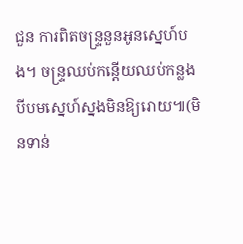ជួន ការពិតចន្ទ្រនួនអូនស្នេហ៍បង។ ចន្ទ្រឈប់កន្តើយឈប់កន្លង បីបមស្នេហ៍ស្នងមិនឱ្យរោយ៕(មិនទាន់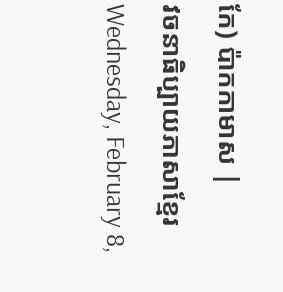កែ) ប៉ាកកាមាស |
វចនាធិប្បាយភាសាខ្មែរ
Wednesday, February 8,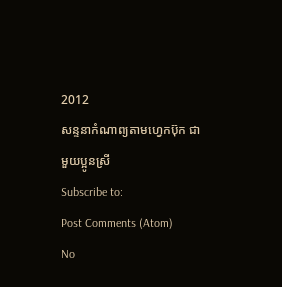2012
សន្ទនាកំណាព្យតាមហ្វេកប៊ុក ជាមួយប្អូនស្រី
Subscribe to:
Post Comments (Atom)
No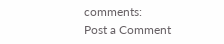comments:
Post a Comment